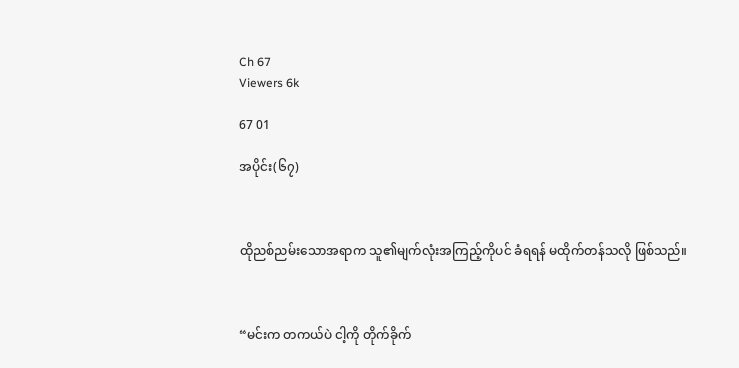Ch 67
Viewers 6k

67 01

အပိုင်း(၆၇)



ထိုညစ်ညမ်းသောအရာက သူ၏မျက်လုံးအကြည့်ကိုပင် ခံရရန် မထိုက်တန်သလို ဖြစ်သည်။



“မင်းက တကယ်ပဲ ငါ့ကို တိုက်ခိုက်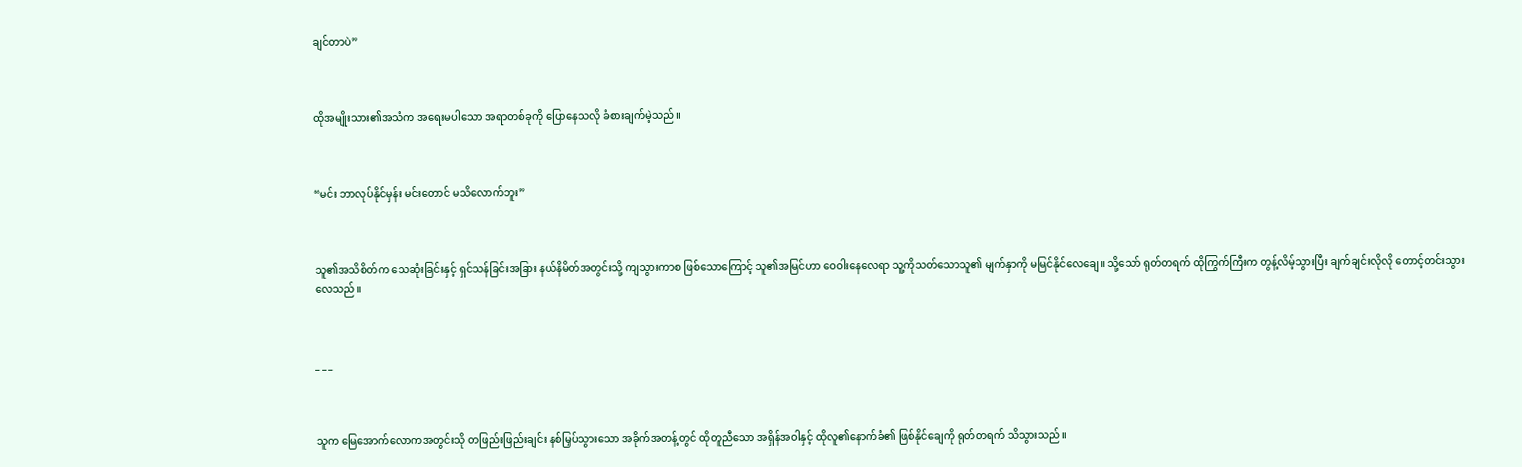ချင်တာပဲ”



ထိုအမျိုးသား၏အသံက အရေးမပါသော အရာတစ်ခုကို ပြောနေသလို ခံစားချက်မဲ့သည်။



“မင်း ဘာလုပ်နိုင်မှန်း မင်းတောင် မသိလောက်ဘူး”



သူ၏အသိစိတ်က သေဆုံးခြင်းနှင့် ရှင်သန်ခြင်းအခြား နယ်နိမိတ်အတွင်းသို့ ကျသွားကာစ ဖြစ်သောကြောင့် သူ၏အမြင်ဟာ ဝေဝါးနေလေရာ သူ့ကိုသတ်သောသူ၏ မျက်နှာကို မမြင်နိုင်လေချေ။ သို့သော် ရုတ်တရက် ထိုကြွက်ကြီးက တွန့်လိမ့်သွားပြီး ချက်ချင်းလိုလို တောင့်တင်းသွားလေသည်။



_ _ _



သူက မြေအောက်လောကအတွင်းသို တဖြည်းဖြည်းချင်း နစ်မြှပ်သွားသော အခိုက်အတန့်တွင် ထိုတူညီသော အရှိန်အဝါနှင့် ထိုလူ၏နောက်ခံ၏ ဖြစ်နိုင်ချေကို ရုတ်တရက် သိသွားသည်။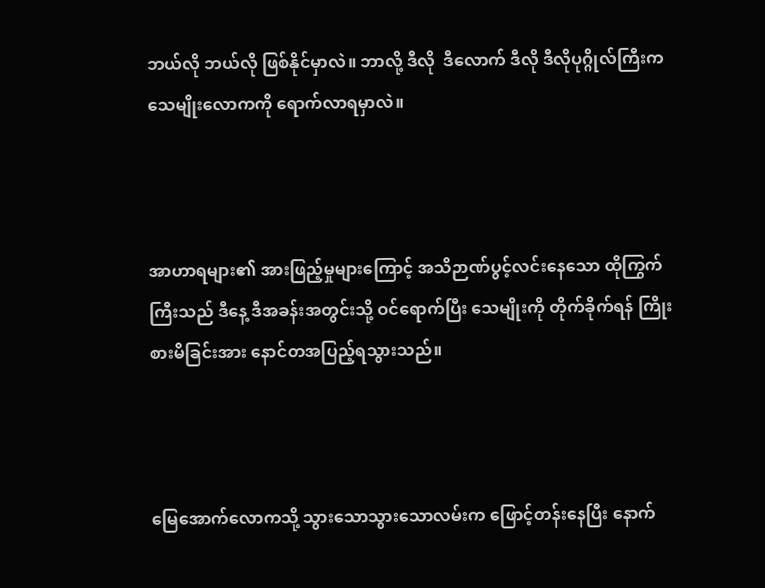ဘယ်လို ဘယ်လို ဖြစ်နိုင်မှာလဲ။ ဘာလို့ ဒီလို  ဒီလောက် ဒီလို ဒီလိုပုဂ္ဂိုလ်ကြီးက သေမျိုးလောကကို ရောက်လာရမှာလဲ။



အာဟာရများ၏ အားဖြည့်မှုများကြောင့် အသိဉာဏ်ပွင့်လင်းနေသော ထိုကြွက်ကြီးသည် ဒီနေ့ ဒီအခန်းအတွင်းသို့ ဝင်ရောက်ပြီး သေမျိုးကို တိုက်ခိုက်ရန် ကြိုးစားမိခြင်းအား နောင်တအပြည့်ရသွားသည်။



မြေအောက်လောကသို့ သွားသောသွားသောလမ်းက ဖြောင့်တန်းနေပြီး နောက်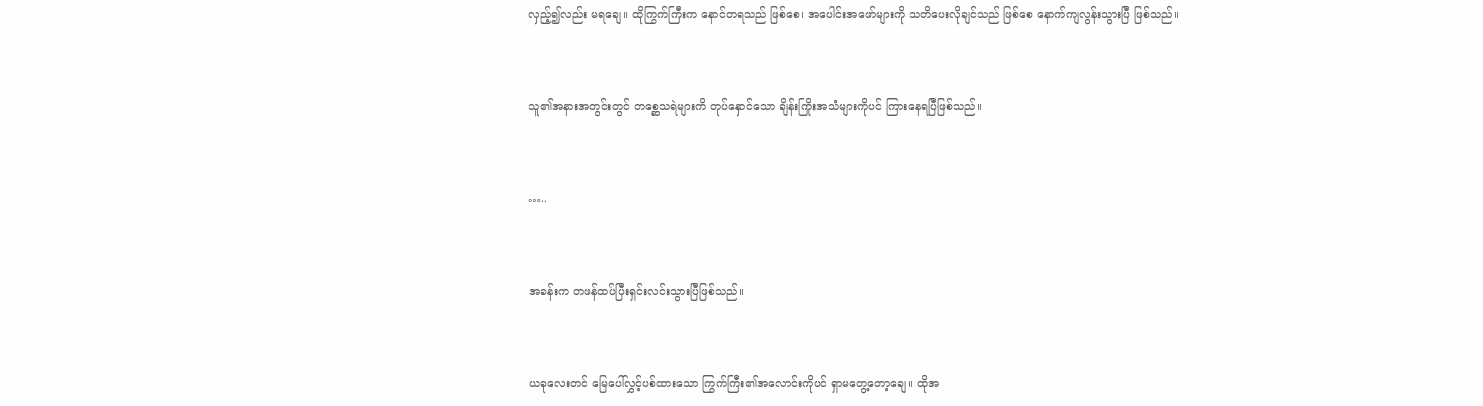လှည့်၍လည်း မရချေ။ ထိုကြွက်ကြီးက နောင်တရသည် ဖြစ်စေ၊ အပေါင်းအဖော်များကို သတိပေးလိုချင်သည် ဖြစ်စေ နောက်ကျလွန်းသွားပြီ ဖြစ်သည်။



သူ၏အနားအတွင်းတွင် တစ္ဆေသရဲများကိ တုပ်နှောင်သော ချိန်းကြိုးအသံများကိုပင် ကြားနေရပြီဖြစ်သည်။



…..



အခန်းက တဖန်ထပ်ပြီးရှင်းလင်းသွားပြီဖြစ်သည်။



ယခုလေးတင် မြေပေါ်လွှင့်ပစ်ထားသော ကြွက်ကြီး၏အလောင်းကိုပင် ရှာမတွေ့တော့ချေ။ ထိုအ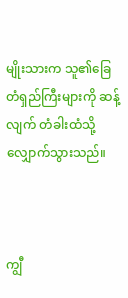မျိုးသားက သူ၏ခြေတံရှည်ကြီးများကို ဆန့်လျက် တံခါးထံသို့ လျှောက်သွားသည်။



ကျွီ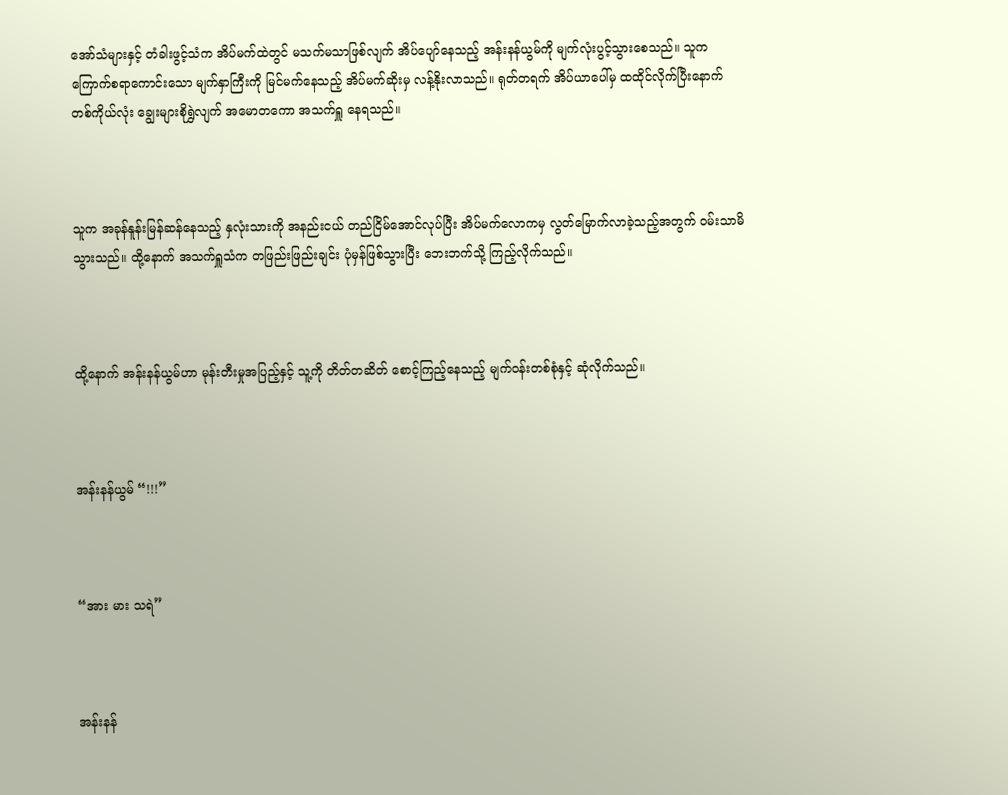အော်သံများနှင့် တံခါးဖွင့်သံက အိပ်မက်ထဲတွင် မသက်မသာဖြစ်လျက် အိပ်ပျော်နေသည့် အန်းနန်ယွမ်ကို မျက်လုံးပွင့်သွားစေသည်။ သူက ကြောက်စရာကောင်းသော မျက်နှာကြီးကို မြင်မက်နေသည့် အိပ်မက်ဆိုးမှ လန့်နိုးလာသည်။ ရုတ်တရက် အိပ်ယာပေါ်မှ ထထိုင်လိုက်ပြီးနောက် တစ်ကိုယ်လုံး ချွေးများစိုရွှဲလျက် အမောတကော အသက်ရှူ နေရသည်။



သူက အခုန်နူန်းမြန်ဆန်နေသည့် နှလုံးသားကို အနည်းငယ် တည်ငြိမ်အောင်လုပ်ပြီး အိပ်မက်လောကမှ လွတ်မြောက်လာခဲ့သည့်အတွက် ဝမ်းသာမိသွားသည်။ ထို့နောက် အသက်ရှူသံက တဖြည်းဖြည်းချင်း ပုံမှန်ဖြစ်သွားပြီး ဘေးဘက်သို့ ကြည့်လိုက်သည်။



ထို့နောက် အန်းနန်ယွမ်ဟာ မုန်းတီးမှုအပြည့်နှင့် သူ့ကို တိတ်တဆိတ် စောင့်ကြည့်နေသည့် မျက်ဝန်းတစ်စုံနှင့် ဆုံလိုက်သည်။



အန်းနန်ယွမ် “!!!”



“အား မား သရဲ”



အန်းနန်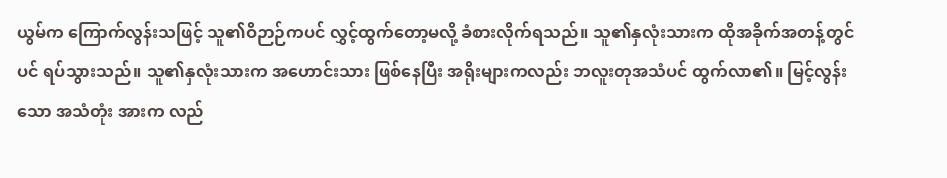ယွမ်က ကြောက်လွန်းသဖြင့် သူ၏ဝိဉာဉ်ကပင် လွှင့်ထွက်တော့မလို့ ခံစားလိုက်ရသည်။ သူ၏နှလုံးသားက ထိုအခိုက်အတန့်တွင်ပင် ရပ်သွားသည်။ သူ၏နှလုံးသားက အဟောင်းသား ဖြစ်နေပြီး အရိုးများကလည်း ဘလူးတုအသံပင် ထွက်လာ၏။ မြင့်လွန်းသော အသံတုံး အားက လည်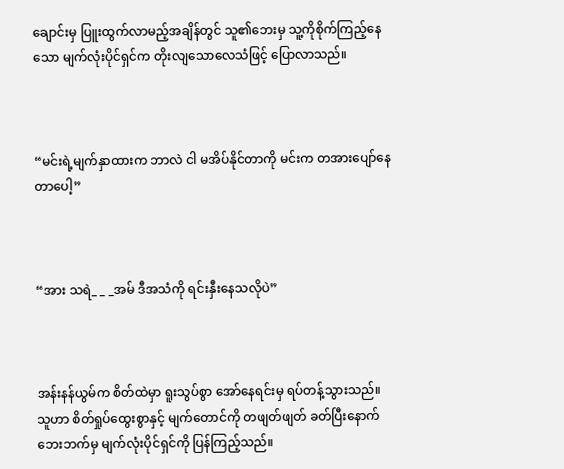ချောင်းမှ ပြူးထွက်လာမည့်အချိန်တွင် သူ၏ဘေးမှ သူ့ကိုစိုက်ကြည့်နေသော မျက်လုံးပိုင်ရှင်က တိုးလျသောလေသံဖြင့် ပြောလာသည်။



“မင်းရဲ့မျက်နှာထားက ဘာလဲ ငါ မအိပ်နိုင်တာကို မင်းက တအားပျော်နေတာပေါ့”



“အား သရဲ_ _ _အမ် ဒီအသံကို ရင်းနှီးနေသလိုပဲ”



အန်းနန်ယွမ်က စိတ်ထဲမှာ ရူးသွပ်စွာ အော်နေရင်းမှ ရပ်တန့်သွားသည်။ သူဟာ စိတ်ရှုပ်ထွေးစွာနှင့် မျက်တောင်ကို တဖျတ်ဖျတ် ခတ်ပြီးနောက် ဘေးဘက်မှ မျက်လုံးပိုင်ရှင်ကို ပြန်ကြည့်သည်။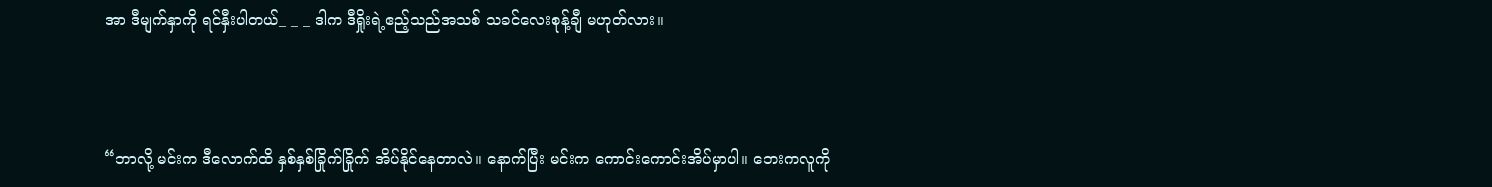အာ ဒီမျက်နှာကို ရင်နှီးပါတယ်_ _ _ ဒါက ဒီရှိုးရဲ့ဧည့်သည်အသစ် သခင်လေးစုန့်ချီ မဟုတ်လား။



“ဘာလို့ မင်းက ဒီလောက်ထိ နှစ်နှစ်ခြိုက်ခြိုက် အိပ်နိုင်နေတာလဲ။ နောက်ပြီး မင်းက ကောင်း‌ကောင်းအိပ်မှာပါ။ ဘေးကလူကို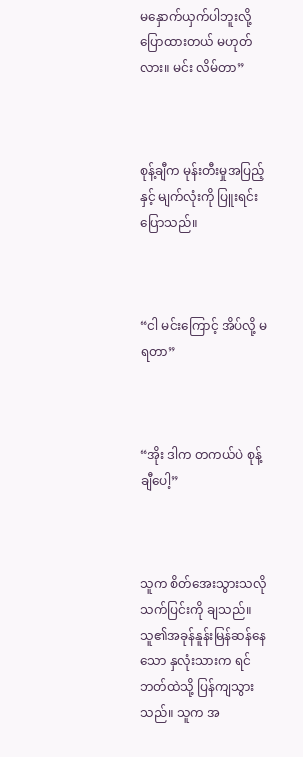မနှောက်ယှက်ပါဘူးလို့ ပြောထားတယ် မဟုတ်လား။ မင်း လိမ်တာ”



စုန့်ချီက မုန်းတီးမှုအပြည့်နှင့် မျက်လုံးကို ပြူးရင်းပြောသည်။



“ငါ မင်းကြောင့် အိပ်လို့ မရတာ”



“အိုး ဒါက တကယ်ပဲ စုန့်ချီပေါ့”



သူက စိတ်အေးသွားသလို သက်ပြင်းကို ချသည်။ သူ၏အခုန်နူန်းမြန်ဆန်နေသော နှလုံးသားက ရင်ဘတ်ထဲသို့ ပြန်ကျသွားသည်။ သူက အ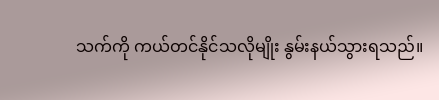သက်ကို ကယ်တင်နိုင်သလိုမျိုး နွမ်းနယ်သွားရသည်။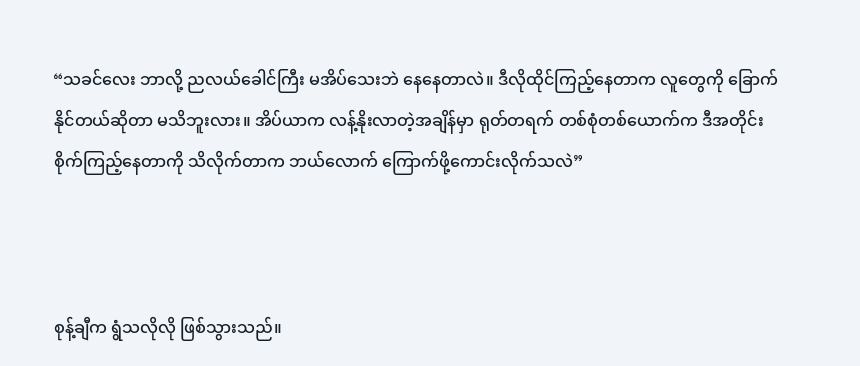“သခင်လေး ဘာလို့ ညလယ်ခေါင်ကြီး မအိပ်သေးဘဲ နေနေတာလဲ။ ဒီလိုထိုင်ကြည့်နေတာက လူတွေကို ခြောက်နိုင်တယ်ဆိုတာ မသိဘူးလား။ အိပ်ယာက လန့်နိုးလာတဲ့အချိန်မှာ ရုတ်တရက် တစ်စုံတစ်ယောက်က ဒီအတိုင်း စိုက်ကြည့်နေတာကို သိလိုက်တာက ဘယ်လောက် ကြောက်ဖို့ကောင်းလိုက်သလဲ”



စုန့်ချီက ရွံသလိုလို ဖြစ်သွားသည်။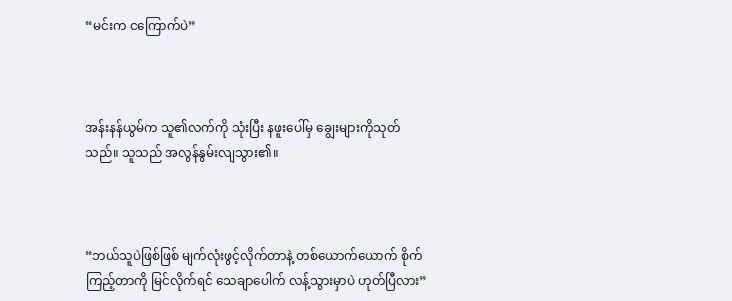“မင်းက ငကြောက်ပဲ”



အန်းနန်ယွမ်က သူ၏လက်ကို သုံးပြီး နဖူးပေါ်မှ ချွေးများကိုသုတ်သည်။ သူသည် အလွန်နွမ်းလျသွား၏။



“ဘယ်သူပဲဖြစ်ဖြစ် မျက်လုံးဖွင့်လိုက်တာနဲ့ တစ်ယောက်ယောက် စိုက်ကြည့်တာကို မြင်လိုက်ရင် သေချာပေါက် လန့်သွားမှာပဲ ဟုတ်ပြီလား”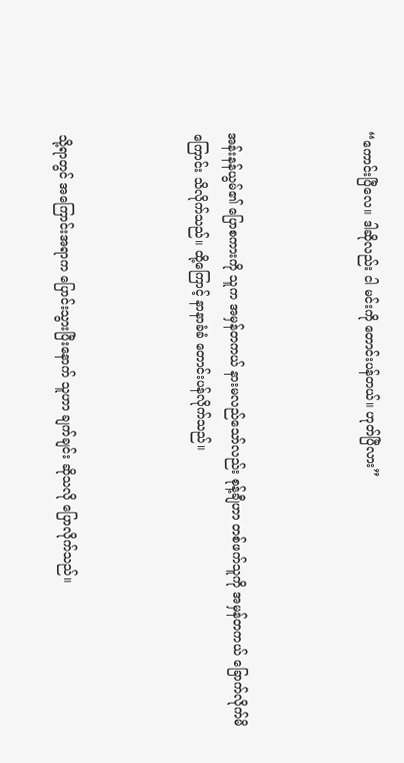“ကောင်းပြီလေ။ ဒါဆိုလည်း ငါ မင်းကို တောင်းပန်တယ်။ ဟုတ်ပြီလား”



အန်းနန်ယွမ်၏ ပြောစကားကို သူက အမှန်တကယ် နားမလည်သော်လည်း စုန့်ချီဟာ တစ်ဖက်သူကို အမှန်တကယ် ခြောက်လိုက်မိကြောင်း သိလိုက်သည်။ ထို့ကြောင့် နာနာခံခံ တောင်းပန်လိုက်သည်။



သို့ရာတွင် အကြောင်းအရာက ပြောင်းသွားပြီးနောက် သူဟာ ချက်ချင်း ဆိုသလို ပြောလိုက်သည်။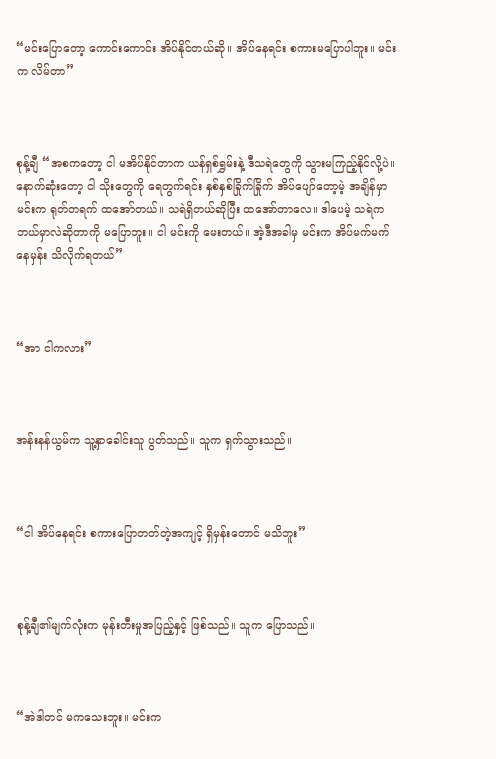“မင်းပြောတော့ ကောင်းကောင်း အိပ်နိုင်တယ်ဆို။ အိပ်နေရင်း စကားမပြောပါဘူး။ မင်းက လိမ်တာ”



စုန့်ချီ “အစကတော့ ငါ မအိပ်နိုင်တာက ယန်ရှစ်ရွှမ်းနဲ့ ဒီသရဲတွေကို သွားမကြည့်နိုင်လို့ပဲ။ နောက်ဆုံးတော့ ငါ သိုးတွေကို ရေတွက်ရင်း နှစ်နှစ်ခြိုက်ခြိုက် အိပ်ပျော်တော့မဲ့ အချိန်မှာ မင်းက ရုတ်တရက် ထအော်တယ်။ သရဲရှိတယ်ဆိုပြီး ထအော်တာလေ။ ဒါပေမဲ့ သရဲက ဘယ်မှာလဲဆိုတာကို မပြောဘူး။ ငါ မင်းကို မေးတယ်။ အဲ့ဒီအခါမှ မင်းက အိပ်မက်မက်နေမှန်း သိလိုက်ရတယ်”



“အာ ငါကလား”



အန်းနန်ယွမ်က သူ့နှာခေါင်းသူ ပွတ်သည်။ သူက ရှက်သွားသည်။



“ငါ အိပ်နေရင်း စကားပြောတတ်တဲ့အကျင့် ရှိမှန်းတောင် မသိဘူး”



စုန့်ချီ၏မျက်လုံးက မုန်းတီးမှုအပြည့်နှင့် ဖြစ်သည်။ သူက ပြောသည်။



“အဲဒါတင် မကသေးဘူး။ မင်းက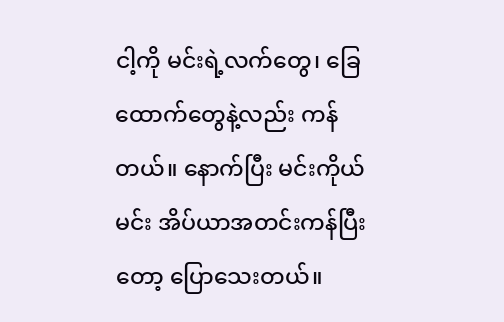ငါ့ကို မင်းရဲ့လက်တွေ၊ ခြေထောက်တွေနဲ့လည်း ကန်တယ်။ နောက်ပြီး မင်းကိုယ်မင်း အိပ်ယာအတင်းကန်ပြီးတော့ ပြောသေးတယ်။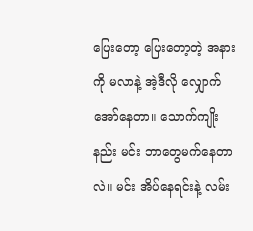ပြေးတော့ ပြေးတော့တဲ့ အနားကို မလာနဲ့ အဲ့ဒီလို လျှောက်အော်နေတာ။ သောက်ကျိုးနည်း မင်း ဘာတွေမက်နေတာလဲ။ မင်း အိပ်နေရင်းနဲ့ လမ်း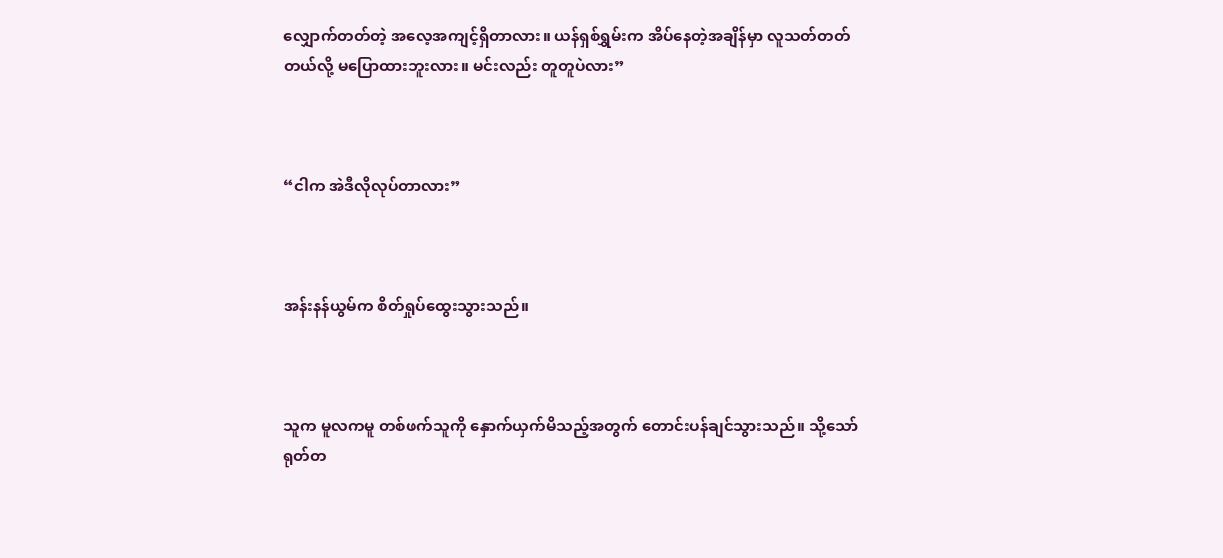လျှောက်တတ်တဲ့ အလေ့အကျင့်ရှိတာလား။ ယန်ရှစ်ရွှမ်းက အိပ်နေတဲ့အချိန်မှာ လူသတ်တတ်တယ်လို့ မပြောထားဘူးလား။ မင်းလည်း တူတူပဲလား”



“ငါက အဲဒီလိုလုပ်တာလား”



အန်းနန်ယွမ်က စိတ်ရှုပ်ထွေးသွားသည်။



သူက မူလကမူ တစ်ဖက်သူကို နှောက်ယှက်မိသည့်အတွက် တောင်းပန်ချင်သွားသည်။ သို့သော် ရုတ်တ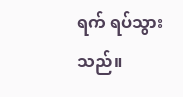ရက် ရပ်သွားသည်။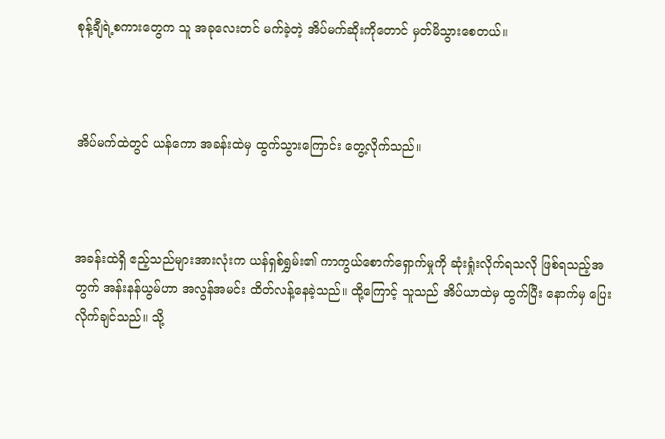စုန့်ချီရဲ့စကားတွေက သူ အခုလေးတင် မက်ခဲ့တဲ့ အိပ်မက်ဆိုးကိုတောင် မှတ်မိသွားစေတယ်။



အိပ်မက်ထဲတွင် ယန်ကော အခန်းထဲမှ ထွက်သွားကြောင်း တွေ့လိုက်သည်။



အခန်းထဲရှိ ဧည့်သည်များအားလုံးက ယန်ရှစ်ရွှမ်း၏ ကာကွယ်စောက်ရှောက်မှုကို ဆုံးရှုံးလိုက်ရသလို ဖြစ်ရသည့်အတွက် အန်းနန်ယွမ်ဟာ အလွန်အမင်း ထိတ်လန့်နေခဲ့သည်။ ထို့ကြောင့် သူသည် အိပ်ယာထဲမှ ထွက်ပြီး နောက်မှ ပြေးလိုက်ချင်သည်။ သို့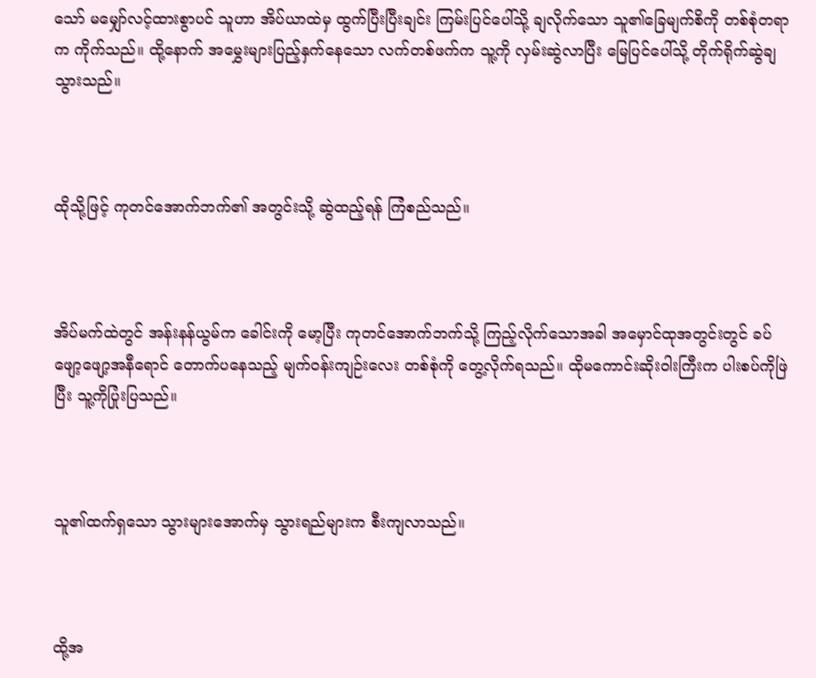သော် မမျှော်လင့်ထားစွာပင် သူဟာ အိပ်ယာထဲမှ ထွက်ပြီးပြီးချင်း ကြမ်းပြင်ပေါ်သို့ ချလိုက်သော သူ၏ခြေမျက်စိကို တစ်စုံတရာက ကိုက်သည်။ ထို့နောက် အမွှေးများပြည့်နှက်နေသော လက်တစ်ဖက်က သူ့ကို လှမ်းဆွဲလာပြီး မြေပြင်ပေါ်သို့ တိုက်ရိုက်ဆွဲချသွားသည်။



ထိုသို့ဖြင့် ကုတင်အောက်ဘက်၏ အတွင်းသို့ ဆွဲထည့်ရန် ကြံစည်သည်။



အိပ်မက်ထဲတွင် အန်းနန်ယွမ်က ခေါင်းကို မော့ပြီး ကုတင်အောက်ဘက်သို့ ကြည့်လိုက်သောအခါ အမှောင်ထုအတွင်းတွင် ခပ်ဖျော့ဖျော့အနီရောင် တောက်ပနေသည့် မျက်ဝန်းကျဉ်းလေး တစ်စုံကို တွေ့လိုက်ရသည်။ ထိုမကောင်းဆိုးဝါးကြီးက ပါးစပ်ကိုဖြဲပြီး သူ့ကိုပြုံးပြသည်။



သူ၏ထက်ရှသော သွားများအောက်မှ သွားရည်များက စီးကျလာသည်။



ထို့အ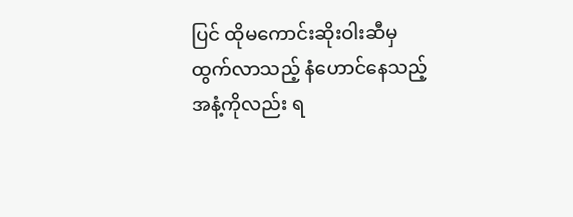ပြင် ထိုမကောင်းဆိုးဝါးဆီမှ ထွက်လာသည့် နံဟောင်နေသည့် အနံ့ကိုလည်း ရ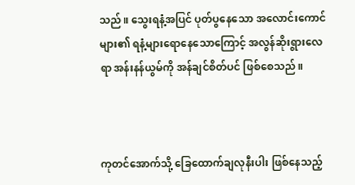သည်။ သွေးရနံ့အပြင် ပုတ်ပွနေသော အလောင်းကောင်များ၏ ရနံ့များ‌ရောနေသောကြောင့် အလွန်ဆိုးရွားလေရာ အန်းနန်ယွမ်ကို အန်ချင်စိတ်ပင် ဖြစ်စေသည်။



ကုတင်အောက်သို့ ခြေထောက်ချလုနီးပါး ဖြစ်နေသည့်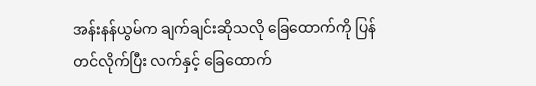အန်းနန်ယွမ်က ချက်ချင်းဆိုသလို ခြေထောက်ကို ပြန်တင်လိုက်ပြီး လက်နှင့် ခြေထောက်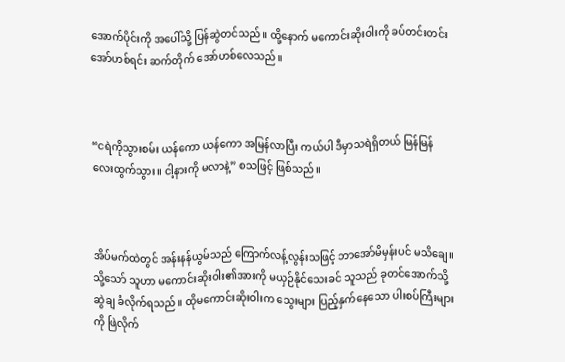အောက်ပိုင်းကို အ‌ပေါ်သို့ ပြန်ဆွဲတင်သည်။ ထို့နောက် မကောင်းဆိုးဝါးကို ခပ်တင်းတင်းအော်ဟစ်ရင်း ဆက်တိုက် အော်ဟစ်လေသည်။



“ငရဲကိုသွားစမ်း ယန်ကော ယန်ကော အမြန်လာပြီး ကယ်ပါ ဒီမှာသရဲရှိတယ် မြန်မြန်လေးထွက်သွား။ ငါ့နားကို မလာနဲ့” စသဖြင့် ဖြစ်သည်။



အိပ်မက်ထဲတွင် အန်းနန်ယွမ်သည် ကြောက်လန့်လွန်းသဖြင့် ဘာအော်မိမှန်းပင် မသိချေ။ သို့သော် သူဟာ မကောင်းဆိုးဝါး၏အားကို မယှဉ်နိုင်သေးခင် သူသည် ခုတင်အောက်သို့  ဆွဲချ ခံလိုက်ရသည်။ ထိုမကောင်းဆိုးဝါးက သွေးများ ပြည့်နှက်နေသော ပါးစပ်ကြီးများကို ဖြဲလိုက်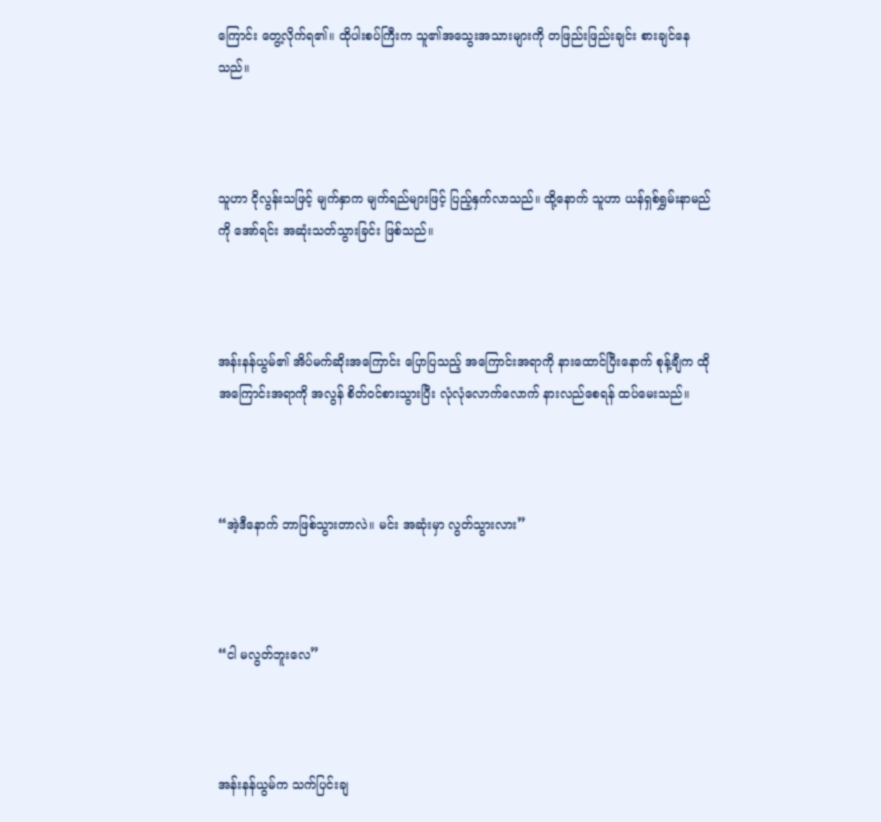ကြောင်း တွေ့လိုက်ရ၏။ ထိုပါးစပ်ကြီးက သူ၏အသွေးအသားများကို တဖြည်းဖြည်းချင်း စားချင်နေသည်။



သူဟာ ငိုလွန်းသဖြင့် မျက်နှာက မျက်ရည်များဖြင့် ပြည့်နှက်လာသည်။ ထို့နောက် သူဟာ ယန်ရှစ်ရွှမ်းနာမည်ကို အော်ရင်း အဆုံးသတ်သွားခြင်း ဖြစ်သည်။



အန်းနန်ယွမ်၏ အိပ်မက်ဆိုးအကြောင်း ပြောပြသည့် အကြောင်းအရာကို နားထောင်ပြီးနောက် စုန့်ချီက ထိုအကြောင်းအရာကို အလွန် စိတ်ဝင်စားသွားပြီး လုံလုံလောက်လောက် နားလည်စေရန် ထပ်မေးသည်။



“အဲ့ဒီနောက် ဘာဖြစ်သွားတာလဲ။ မင်း အဆုံးမှာ လွတ်သွားလား”



“ငါ မလွတ်ဘူးလေ”



အန်းနန်ယွမ်က သက်ပြင်းချ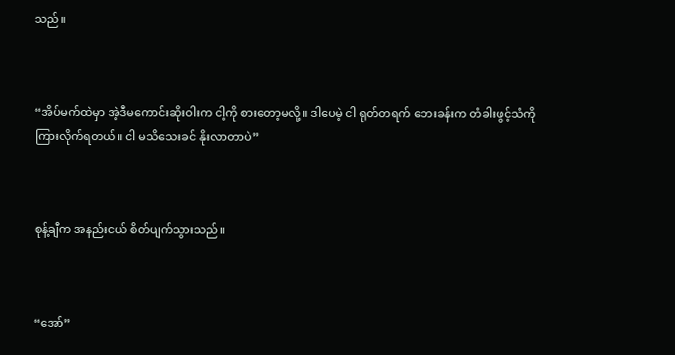သည်။



“အိပ်မက်ထဲမှာ အဲ့ဒီမကောင်းဆိုးဝါးက ငါ့ကို စားတော့မလို့။ ဒါပေမဲ့ ငါ ရုတ်တရက် ဘေးခန်းက တံခါးဖွင့်သံကို ကြားလိုက်ရတယ်။ ငါ မသိသေးခင် နိုးလာတာပဲ”



စုန့်ချီက အနည်းငယ် စိတ်ပျက်သွားသည်။



“အော်”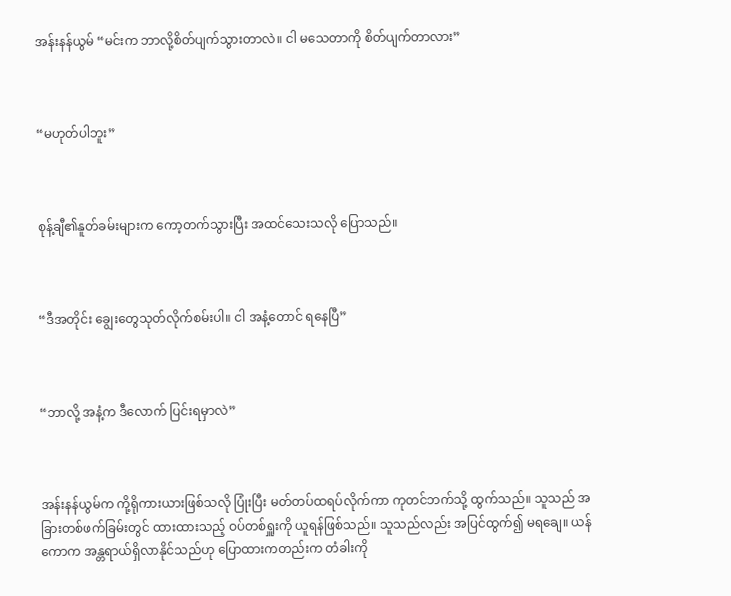အန်းနန်ယွမ် “မင်းက ဘာလို့စိတ်ပျက်သွားတာလဲ။ ငါ မသေတာကို စိတ်ပျက်တာလား”



“မဟုတ်ပါဘူး”



စုန့်ချီ၏နူတ်ခမ်းများက ကော့တက်သွားပြီး အထင်သေးသလို ပြောသည်။



“ဒီအတိုင်း ချွေးတွေသုတ်လိုက်စမ်းပါ။ ငါ အနံ့တောင် ရနေပြီ”



“ဘာလို့ အနံ့က ဒီလောက် ပြင်းရမှာလဲ”



အန်းနန်ယွမ်က ကို့ရိုကားယားဖြစ်သလို ပြုံးပြီး မတ်တပ်ထရပ်လိုက်ကာ ကုတင်ဘက်သို့ ထွက်သည်။ သူသည် အခြားတစ်ဖက်ခြမ်းတွင် ထားထားသည့် ဝပ်တစ်ရှူးကို ယူရန်ဖြစ်သည်။ သူသည်လည်း အပြင်ထွက်၍ မရချေ။ ယန်ကောက အန္တရာယ်ရှိလာနိုင်သည်ဟု ပြောထားကတည်းက တံခါးကို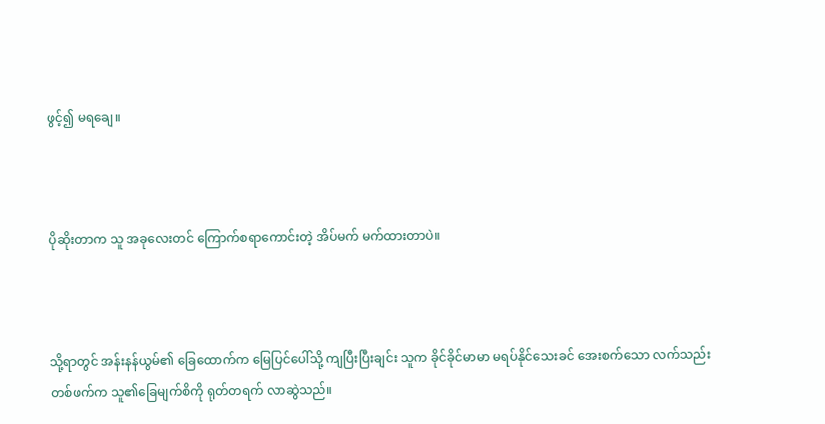ဖွင့်၍ မရချေ။



ပိုဆိုးတာက သူ အခုလေးတင် ကြောက်စရာကောင်းတဲ့ အိပ်မက် မက်ထားတာပဲ။



သို့ရာတွင် အန်းနန်ယွမ်၏ ခြေ‌ထောက်က မြေပြင်ပေါ်သို့ ကျပြီးပြီးချင်း သူက ခိုင်ခိုင်မာမာ မရပ်နိုင်သေးခင် အေးစက်သော လက်သည်းတစ်ဖက်က သူ၏‌ခြေမျက်စိကို ရုတ်တရက် လာဆွဲသည်။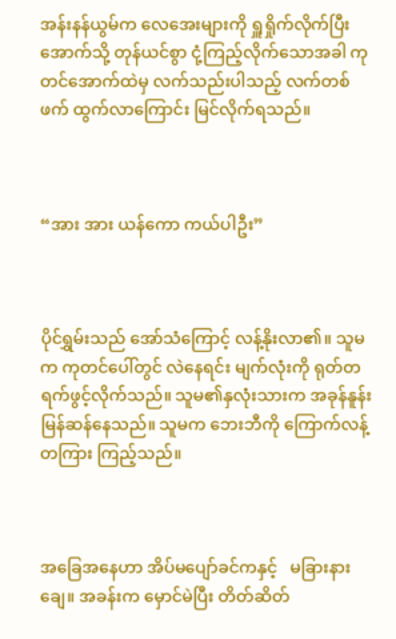အန်းနန်ယွမ်က လေအေးများကို ရှူရှိုက်လိုက်ပြီး အောက်သို့ တုန်ယင်စွာ ငုံ့ကြည့်လိုက်သောအခါ ကုတင်အောက်ထဲမှ လက်သည်းပါသည့် လက်တစ်ဖက် ထွက်လာကြောင်း မြင်လိုက်ရသည်။



“အား အား ယန်ကော ကယ်ပါဦး”



ပိုင်ရွှမ်းသည် အော်သံကြောင့် လန့်နိုးလာ၏။ သူမက ကုတင်ပေါ်တွင် လဲနေရင်း မျက်လုံးကို ရုတ်တရက်ဖွင့်လိုက်သည်။ သူမ၏နှလုံးသားက အခုန်နူန်းမြန်ဆန်နေသည်။ သူမက ဘေးဘီကို ကြောက်လန့်တကြား ကြည့်သည်။



အခြေအနေဟာ အိပ်မပျော်ခင်ကနှင့်   မခြားနားချေ။ အခန်းက မှောင်မဲပြီး တိတ်ဆိတ်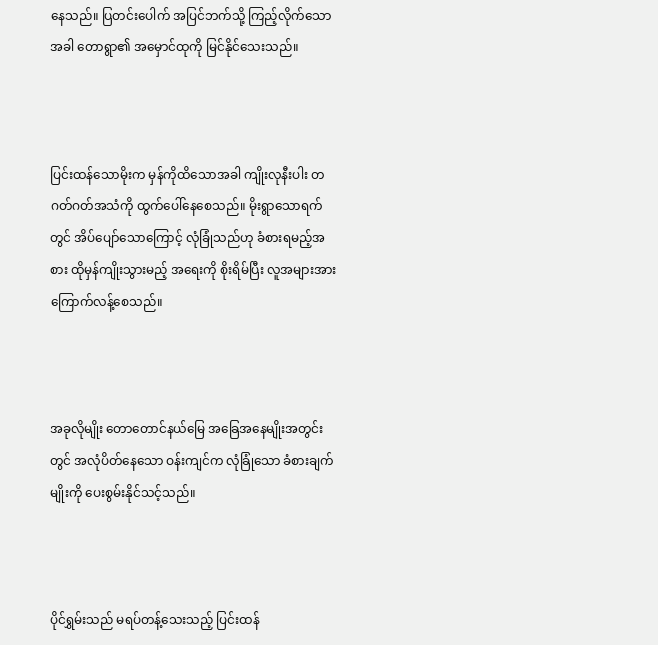နေသည်။ ပြတင်းပေါက် အပြင်ဘက်သို့ ကြည့်လိုက်‌သောအခါ တောရွာ၏ အမှောင်ထုကို မြင်နိုင်သေးသည်။



ပြင်းထန်သောမိုးက မှန်ကိုထိသောအခါ ကျိုးလုနီးပါး တဂတ်ဂတ်အသံကို ထွက်ပေါ်နေစေသည်။ မိုးရွာသောရက်တွင် အိပ်ပျော်သောကြောင့် လုံခြုံသည်ဟု ခံစားရမည့်အစား ထိုမှန်ကျိုးသွားမည့် အ‌ရေးကို စိုးရိမ်ပြီး လူအများအား ကြောက်လန့်စေသည်။



အခုလိုမျိုး တောတောင်နယ်မြေ အခြေအနေမျိုးအတွင်းတွင် အလုံပိတ်နေသော ဝန်းကျင်က လုံခြုံသော ခံစားချက်မျိုးကို ပေးစွမ်းနိုင်သင့်သည်။



ပိုင်ရွှမ်းသည် မရပ်တန့်သေးသည့် ပြင်းထန်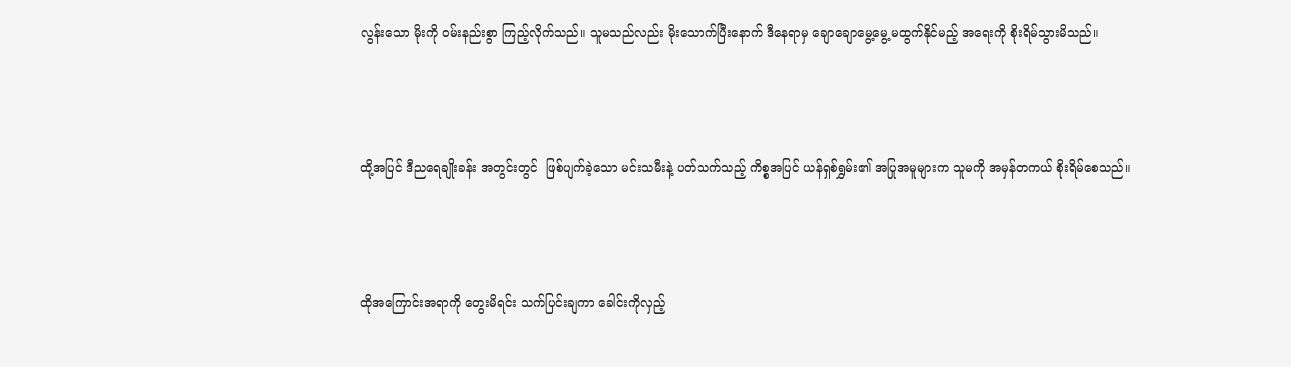လွန်းသော မိုးကို ဝမ်းနည်းစွာ ကြည့်လိုက်သည်။ သူမသည်လည်း မိုးသောက်ပြီးနောက် ဒီနေရာမှ ချောချောမွေ့မွေ့ မထွက်နိုင်မည့် အရေးကို စိုးရိမ်သွားမိသည်။



ထို့အပြင် ဒီညရေချိုးခန်း အတွင်းတွင်  ဖြစ်ပျက်ခဲ့သော မင်းသမီးနဲ့ ပတ်သက်သည့် ကိစ္စအပြင် ယန်ရှစ်ရွှမ်း၏ အပြုအမူများက သူမကို အမှန်တကယ် စိုးရိမ်စေသည်။



ထိုအကြောင်းအရာကို တွေးမိရင်း သက်ပြင်းချကာ ခေါင်းကိုလှည့်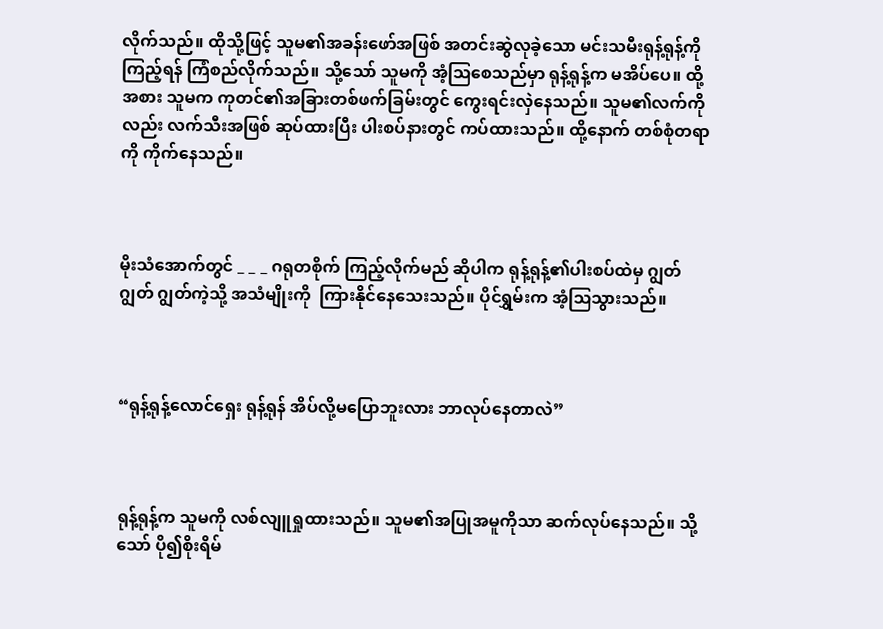လိုက်သည်။ ထိုသို့ဖြင့် သူမ၏အခန်းဖော်အဖြစ် အတင်းဆွဲလုခဲ့သော မင်းသမီးရုန့်ရုန့်ကို ကြည့်ရန် ကြံစည်လိုက်သည်။ သို့သော် သူမကို အံ့ဩစေသည်မှာ ရုန့်ရုန့်က မအိပ်ပေ။ ထို့အစား သူမက ကုတင်၏အခြားတစ်ဖက်ခြမ်းတွင် ကွေးရင်းလှဲနေသည်။ သူမ၏လက်ကိုလည်း လက်သီးအဖြစ် ဆုပ်ထားပြီး ပါးစပ်နားတွင် ကပ်ထားသည်။ ထို့နောက် တစ်စုံတရာကို ကိုက်နေသည်။



မိုးသံအောက်တွင် _ _ _ ဂရုတစိုက် ကြည့်လိုက်မည် ဆိုပါက ရုန့်ရုန့်၏ပါးစပ်ထဲမှ ဂျွတ် ဂျွတ် ဂျွတ်ကဲ့သို့ အသံမျိုးကို  ကြားနိုင်နေသေးသည်။ ပိုင်ရွှမ်းက အံ့ဩသွားသည်။



“ရုန့်ရုန့်လောင်ရှေး ရုန့်ရုန် အိပ်လို့မပြောဘူးလား ဘာလုပ်နေတာလဲ”



ရုန့်ရုန့်က သူမကို လစ်လျူရှုထားသည်။ သူမ၏အပြုအမူကိုသာ ဆက်လုပ်နေသည်။ သို့သော် ပို၍စိုးရိမ်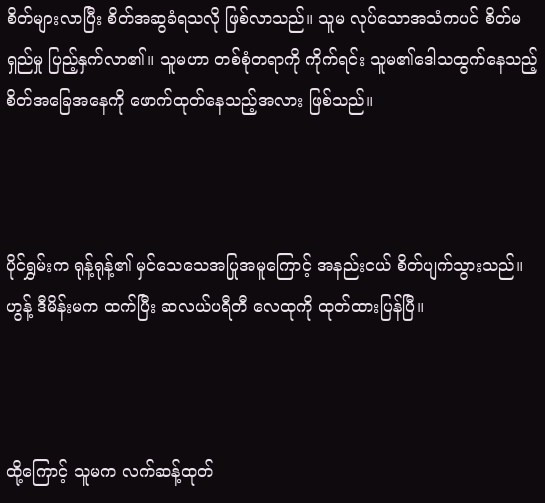စိတ်များလာပြီး စိတ်အဆွခံရသလို ဖြစ်လာသည်။ သူမ လုပ်သောအသံကပင် စိတ်မရှည်မှု ပြည့်နှက်လာ၏။ သူမဟာ တစ်စုံတရာကို ကိုက်ရင်း သူမ၏ဒေါသထွက်နေသည့် စိတ်အခြေအနေကို ဖောက်ထုတ်နေသည့်အလား ဖြစ်သည်။



ပိုင်ရွှမ်းက ရုန့်ရုန့်၏ မှင်သေသေအပြုအမူကြောင့် အနည်းငယ် စိတ်ပျက်သွားသည်။ ဟွန့် ဒီမိန်းမက ထက်ပြီး ဆလယ်ပရီတီ လေထုကို ထုတ်ထားပြန်ပြီ။



ထို့ကြောင့် သူမက လက်ဆန့်ထုတ်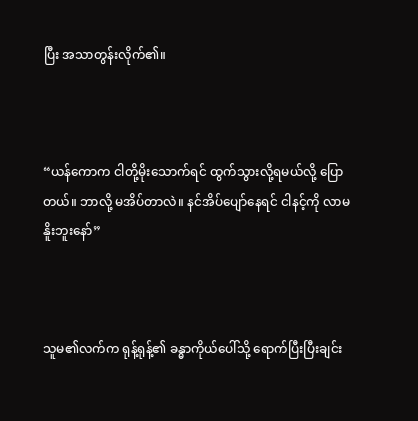ပြီး အသာတွန်းလိုက်၏။



“ယန်ကောက ငါတို့မိုးသောက်ရင် ထွက်သွားလို့ရမယ်လို့ ပြောတယ်။ ဘာလို့ မအိပ်တာလဲ။ နင်အိပ်ပျော်နေရင် ငါနင့်ကို လာမနိူးဘူးနော်”



သူမ၏လက်က ရုန့်ရုန့်၏ ခန္ဓာကိုယ်ပေါ်သို့ ရောက်ပြီးပြီးချင်း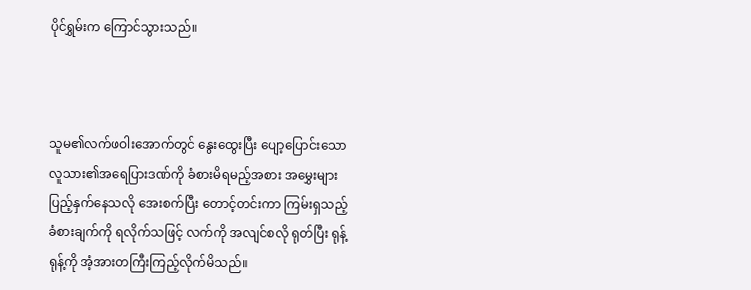ပိုင်ရွှမ်းက ကြောင်သွားသည်။



သူမ၏လက်ဖဝါးအောက်တွင် နွေးထွေးပြီး ပျော့ပြောင်းသော လူသား၏အရေပြားဒဏ်ကို ခံစားမိရမည့်အစား အမွှေးများ ပြည့်နှက်နေသလို အေးစက်ပြီး တောင့်တင်းကာ ကြမ်းရှသည့် ခံစားချက်ကို ရလိုက်သဖြင့် လက်ကို အလျင်စလို ရုတ်ပြီး ရုန့်ရုန့်ကို အံ့အားတကြီးကြည့်လိုက်မိသည်။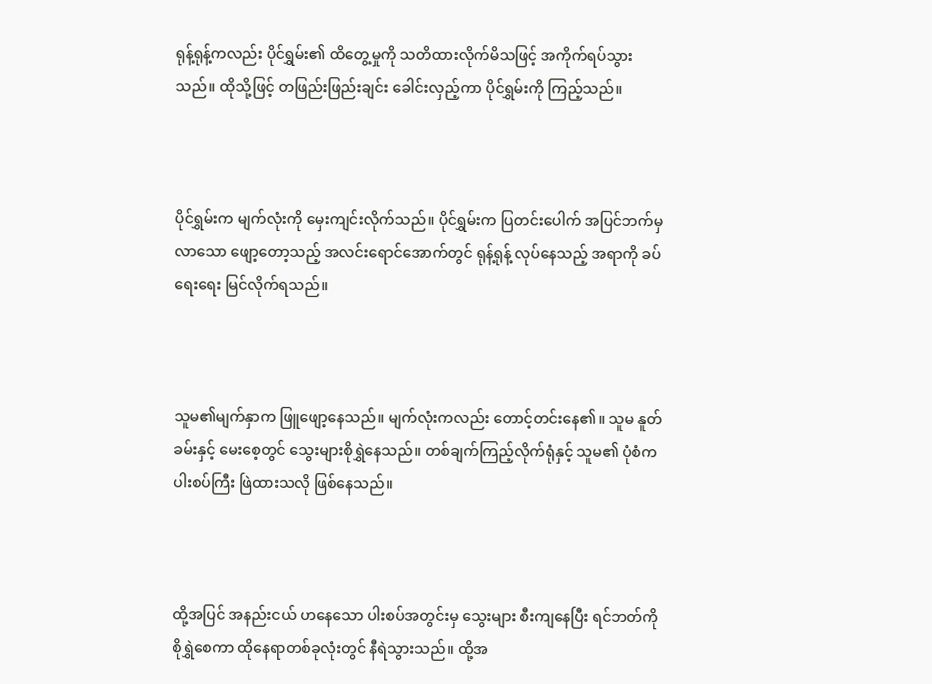ရုန့်ရုန့်ကလည်း ပိုင်ရွှမ်း၏ ထိတွေ့မှုကို သတိထားလိုက်မိသဖြင့် အကိုက်ရပ်သွားသည်။ ထိုသို့ဖြင့် တဖြည်းဖြည်းချင်း ခေါင်းလှည့်ကာ ပိုင်ရွှမ်းကို ကြည့်သည်။



ပိုင်ရွှမ်းက မျက်လုံးကို မှေးကျင်းလိုက်သည်။ ပိုင်ရွှမ်းက ပြတင်းပေါက် အပြင်ဘက်မှ လာသော ဖျော့တော့သည့် အလင်းရောင်အောက်တွင် ရုန့်ရုန့် လုပ်နေသည့် အရာကို ခပ်ရေးရေး မြင်လိုက်ရသည်။



သူမ၏မျက်နှာက ဖြူဖျော့နေသည်။ မျက်လုံးကလည်း တောင့်တင်းနေ၏။ သူမ နူတ်ခမ်းနှင့် မေးစေ့တွင် သွေးများစိုရွှဲနေသည်။ တစ်ချက်ကြည့်လိုက်ရုံနှင့် သူမ၏ ပုံစံက ပါးစပ်ကြီး ဖြဲထားသလို ဖြစ်နေသည်။



ထို့အပြင် အနည်းငယ် ဟနေသော ပါးစပ်အတွင်းမှ သွေးများ စီးကျနေပြီး ရင်ဘတ်ကို စိုရွှဲစေကာ ထိုနေရာတစ်ခုလုံးတွင် နီရဲသွားသည်။ ထို့အ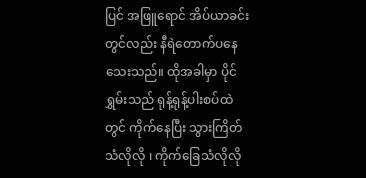ပြင် အဖြူ‌ရောင် အိပ်ယာခင်းတွင်လည်း နီရဲတောက်ပနေသေးသည်။ ထိုအခါမှာ ပိုင်ရွှမ်းသည် ရုန့်ရုန့်ပါးစပ်ထဲတွင် ကိုက်နေပြီး သွားကြိတ်သံလိုလို ၊ ကိုက်ခြေသံလိုလို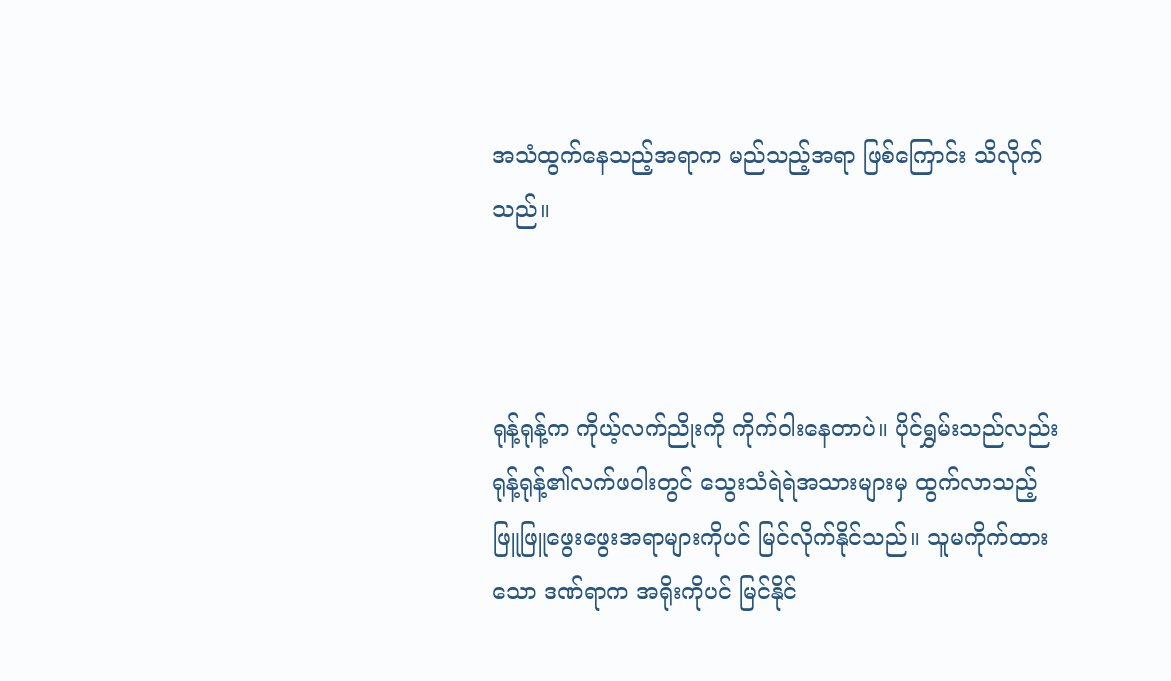အသံထွက်နေသည့်အရာက မည်သည့်အရာ ဖြစ်ကြောင်း သိလိုက်သည်။



ရုန့်ရုန့်က ကိုယ့်လက်ညိုးကို ကိုက်ဝါးနေတာပဲ။ ပိုင်ရွှမ်းသည်လည်း ရုန့်ရုန့်၏လက်ဖဝါးတွင် သွေးသံရဲရဲအသားများမှ ထွက်လာသည့် ဖြူဖြူဖွေးဖွေးအရာများကိုပင် မြင်လိုက်နိုင်သည်။ သူမကိုက်ထားသော ဒဏ်ရာက အရိုးကိုပင် မြင်နိုင်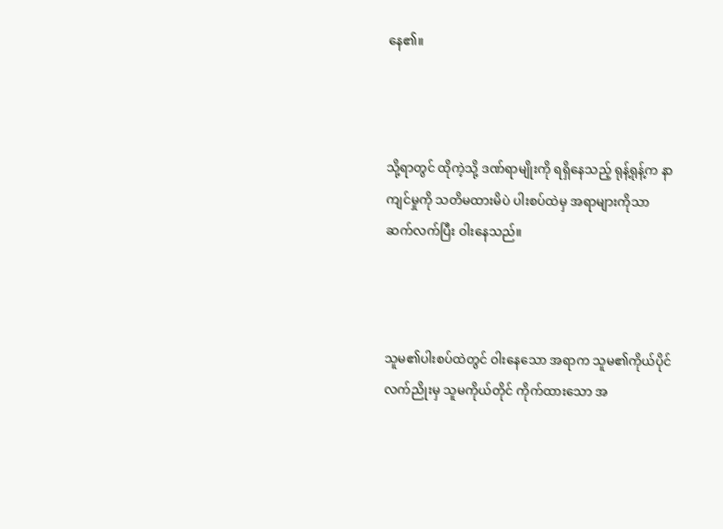နေ၏။



သို့ရာတွင် ထိုကဲ့သို့ ဒဏ်ရာမျိုးကို ရရှိနေသည့် ရုန့်ရုန့်က နာကျင်မှုကို သတိမထားမိပဲ ပါးစပ်ထဲမှ အရာများကိုသာ ဆက်လက်ပြီး ဝါးနေသည်။



သူမ၏ပါးစပ်ထဲတွင် ဝါးနေသော အရာက သူမ၏ကိုယ်ပိုင်လက်ညိုးမှ သူမကိုယ်တိုင် ကိုက်ထားသော အ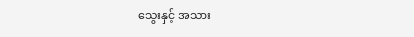သွေးနှင့် အသား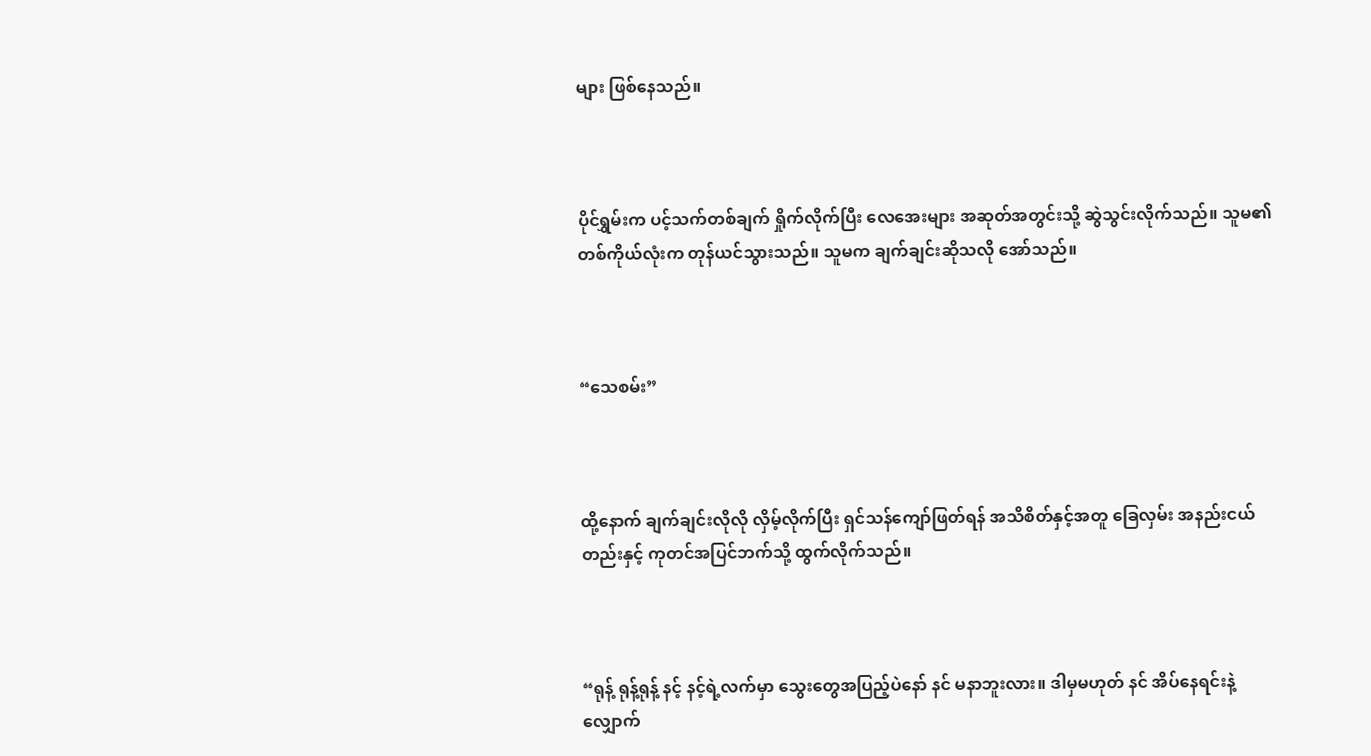များ ဖြစ်နေသည်။



ပိုင်ရွှမ်းက ပင့်သက်တစ်ချက် ရှိုက်လိုက်ပြီး လေအေးများ အဆုတ်အတွင်းသို့ ဆွဲသွင်းလိုက်သည်။ သူမ၏တစ်ကိုယ်လုံးက တုန်ယင်သွားသည်။ သူမက ချက်ချင်းဆိုသလို အော်သည်။



“သေစမ်း”



ထို့နောက် ချက်ချင်းလိုလို လှိမ့်လိုက်ပြီး ရှင်သန်ကျော်ဖြတ်ရန် အသိစိတ်နှင့်အတူ ခြေလှမ်း အနည်းငယ်တည်းနှင့် ကုတင်အပြင်ဘက်သို့ ထွက်လိုက်သည်။



“ရုန့် ရုန့်ရုန့် နင့် နင့်ရဲ့လက်မှာ သွေးတွေအပြည့်ပဲနော် နင် မနာဘူးလား။ ဒါမှမဟုတ် နင် အိပ်နေရင်းနဲ့ လျှောက်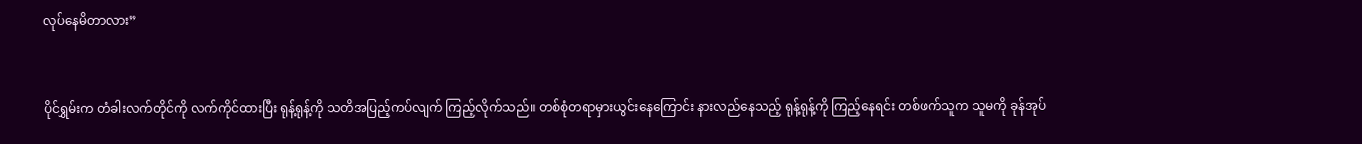လုပ်နေမိတာလား”



ပိုင်ရွှမ်းက တံခါးလက်တိုင်ကို လက်ကိုင်ထားပြီး ရုန့်ရုန့်ကို သတိအပြည့်ကပ်လျက် ကြည့်လိုက်သည်။ တစ်စုံတရာမှားယွင်းနေကြောင်း နားလည်နေသည့် ရုန့်ရုန့်ကို ကြည့်နေရင်း တစ်ဖက်သူက သူမကို ခုန်အုပ်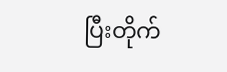ပြီးတိုက်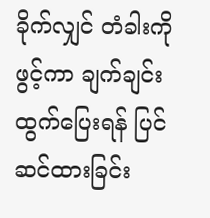ခိုက်လျှင် တံခါးကိုဖွင့်ကာ ချက်ချင်း ထွက်ပြေးရန် ပြင်ဆင်ထားခြင်း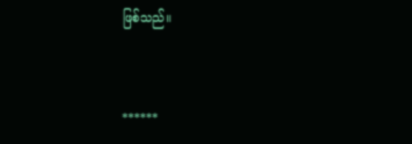ဖြစ်သည်။



******